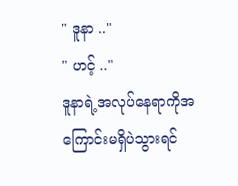" ဒူနာ .."
" ဟင့် .."
ဒူနာရဲ့အလုပ်နေရာကိုအကြောင်းမရှိပဲသွားရင်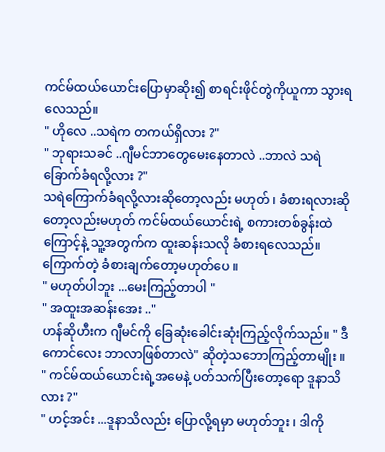ကင်မ်ထယ်ယောင်းပြောမှာဆိုး၍ စာရင်းဖိုင်တွဲကိုယူကာ သွားရလေသည်။
" ဟိုလေ ..သရဲက တကယ်ရှိလား ?"
" ဘုရားသခင် ..ဂျီမင်ဘာတွေမေးနေတာလဲ ..ဘာလဲ သရဲခြောက်ခံရလို့လား ?"
သရဲကြောက်ခံရလို့လားဆိုတော့လည်း မဟုတ် ၊ ခံစားရလားဆိုတော့လည်းမဟုတ် ကင်မ်ထယ်ယောင်းရဲ့ စကားတစ်ခွန်းထဲကြောင့်နဲ့ သူ့အတွက်က ထူးဆန်းသလို ခံစားရလေသည်။ ကြောက်တဲ့ ခံစားချက်တော့မဟုတ်ပေ ။
" မဟုတ်ပါဘူး ...မေးကြည့်တာပါ "
" အထူးအဆန်းအေး .."
ဟန်ဆိုဟီးက ဂျီမင်ကို ခြေဆုံးခေါင်းဆုံးကြည့်လိုက်သည်။ " ဒီကောင်လေး ဘာလာဖြစ်တာလဲ" ဆိုတဲ့သဘောကြည့်တာမျိုး ။
" ကင်မ်ထယ်ယောင်းရဲ့အမေနဲ့ ပတ်သက်ပြီးတော့ရော ဒူနာသိလား ?"
" ဟင့်အင်း ...ဒူနာသိလည်း ပြောလို့ရမှာ မဟုတ်ဘူး ၊ ဒါကို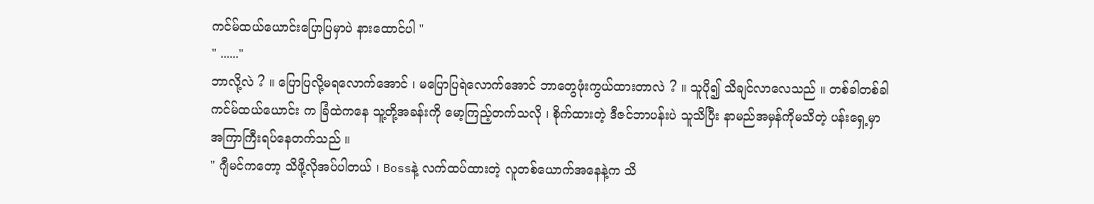ကင်မ်ထယ်ယောင်းပြောပြမှာပဲ နားထောင်ပါ "
" ......"
ဘာလို့လဲ ? ။ ပြောပြလို့မရလောက်အောင် ၊ မပြောပြရဲလောက်အောင် ဘာတွေဖုံးကွယ်ထားတာလဲ ? ။ သူပို၍ သိချင်လာလေသည် ။ တစ်ခါတစ်ခါ ကင်မ်ထယ်ယောင်း က ခြံထဲကနေ သူ့တို့အခန်းကို မော့ကြည့်တက်သလို ၊ စိုက်ထားတဲ့ ဒီဇင်ဘာပန်းပဲ သူသိပြီး နာမည်အမှန်ကိုမသိတဲ့ ပန်းရှေ့မှာ အကြာကြီးရပ်နေတက်သည် ။
" ဂျီမင်ကတော့ သိဖို့လိုအပ်ပါတယ် ၊ Bossနဲ့ လက်ထပ်ထားတဲ့ လူတစ်ယောက်အနေနဲ့က သိ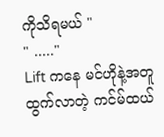ကိုသိရမယ် "
" ....."
Lift ကနေ မင်ဟိုနဲ့အတူထွက်လာတဲ့ ကင်မ်ထယ်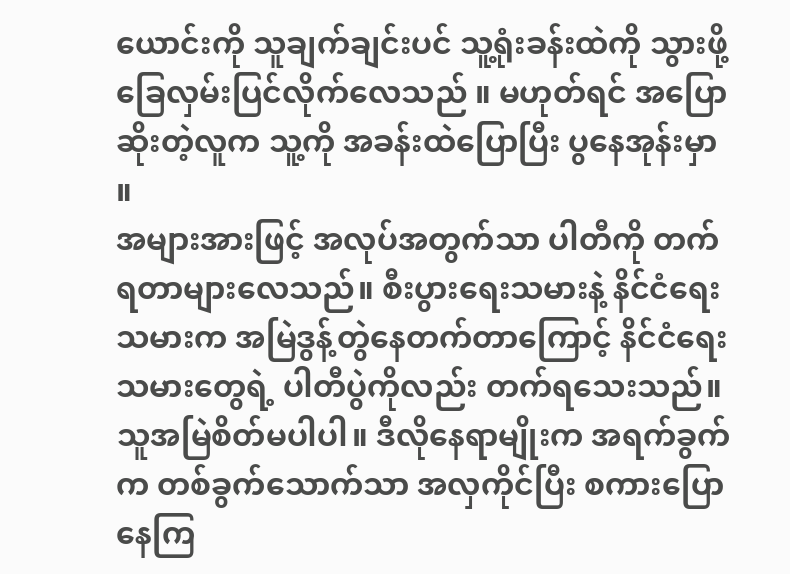ယောင်းကို သူချက်ချင်းပင် သူ့ရုံးခန်းထဲကို သွားဖို့ ခြေလှမ်းပြင်လိုက်လေသည် ။ မဟုတ်ရင် အပြောဆိုးတဲ့လူက သူ့ကို အခန်းထဲပြောပြီး ပွနေအုန်းမှာ ။
အများအားဖြင့် အလုပ်အတွက်သာ ပါတီကို တက်ရတာများလေသည်။ စီးပွားရေးသမားနဲ့ နိင်ငံရေးသမားက အမြဲဒွန့်တွဲနေတက်တာကြောင့် နိင်ငံရေးသမားတွေရဲ့ ပါတီပွဲကိုလည်း တက်ရသေးသည်။ သူအမြဲစိတ်မပါပါ။ ဒီလိုနေရာမျိုးက အရက်ခွက်က တစ်ခွက်သောက်သာ အလှကိုင်ပြီး စကားပြောနေကြ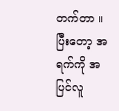တက်တာ ။ ပြီးတော့ အရက်ကို အပြင်လူ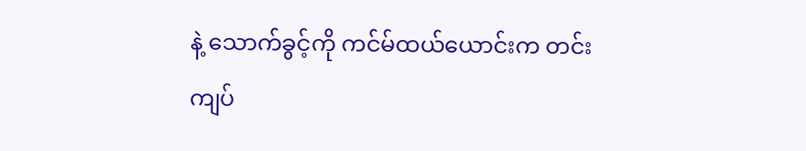နဲ့ သောက်ခွင့်ကို ကင်မ်ထယ်ယောင်းက တင်းကျပ်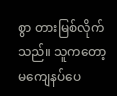စွာ တားမြစ်လိုက်သည်။ သူကတော့ မကျေနပ်ပေ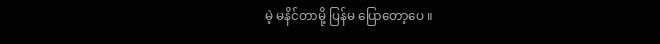မဲ့ မနိင်တာမို့ ပြန်မ ပြောတော့ပေ ။